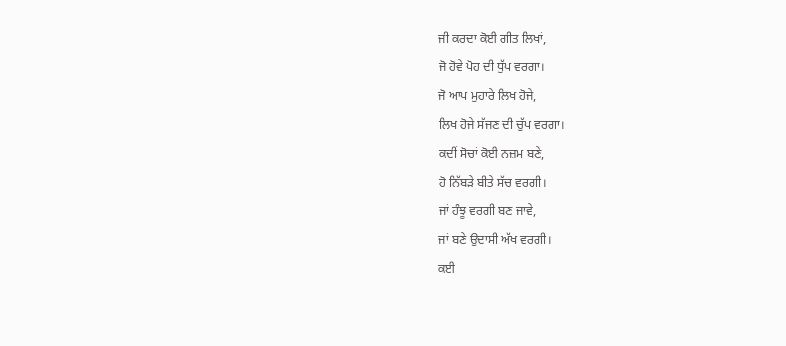ਜੀ ਕਰਦਾ ਕੋਈ ਗੀਤ ਲਿਖਾਂ,
ਜੋ ਹੋਵੇ ਪੋਹ ਦੀ ਧੁੱਪ ਵਰਗਾ।
ਜੋ ਆਪ ਮੁਹਾਰੇ ਲਿਖ ਹੋਜੇ,
ਲਿਖ ਹੋਜੇ ਸੱਜਣ ਦੀ ਚੁੱਪ ਵਰਗਾ।
ਕਦੀਂ ਸੋਚਾਂ ਕੋਈ ਨਜ਼ਮ ਬਣੇ,
ਹੋ ਨਿੱਬੜੇ ਬੀਤੇ ਸੱਚ ਵਰਗੀ।
ਜਾਂ ਹੰਝੂ ਵਰਗੀ ਬਣ ਜਾਵੇ,
ਜਾਂ ਬਣੇ ਉਦਾਸੀ ਅੱਖ ਵਰਗੀ।
ਕਈ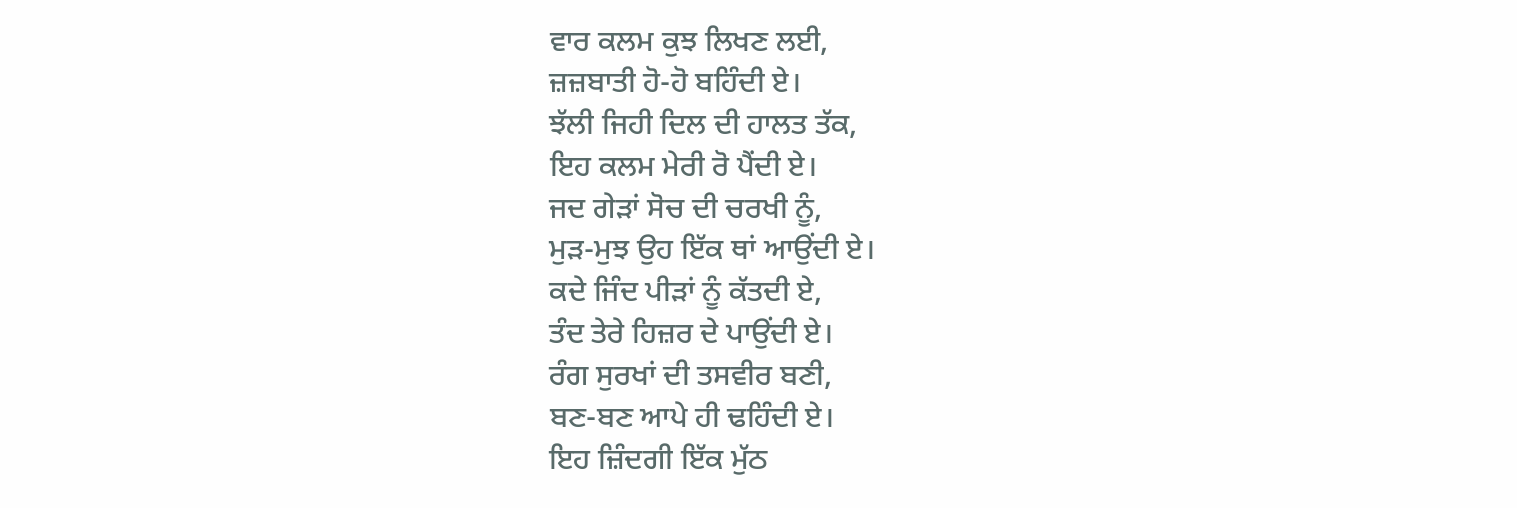ਵਾਰ ਕਲਮ ਕੁਝ ਲਿਖਣ ਲਈ,
ਜ਼ਜ਼ਬਾਤੀ ਹੋ-ਹੋ ਬਹਿੰਦੀ ਏ।
ਝੱਲੀ ਜਿਹੀ ਦਿਲ ਦੀ ਹਾਲਤ ਤੱਕ,
ਇਹ ਕਲਮ ਮੇਰੀ ਰੋ ਪੈਂਦੀ ਏ।
ਜਦ ਗੇੜਾਂ ਸੋਚ ਦੀ ਚਰਖੀ ਨੂੰ,
ਮੁੜ-ਮੁਝ ਉਹ ਇੱਕ ਥਾਂ ਆਉਂਦੀ ਏ।
ਕਦੇ ਜਿੰਦ ਪੀੜਾਂ ਨੂੰ ਕੱਤਦੀ ਏ,
ਤੰਦ ਤੇਰੇ ਹਿਜ਼ਰ ਦੇ ਪਾਉਂਦੀ ਏ।
ਰੰਗ ਸੁਰਖਾਂ ਦੀ ਤਸਵੀਰ ਬਣੀ,
ਬਣ-ਬਣ ਆਪੇ ਹੀ ਢਹਿੰਦੀ ਏ।
ਇਹ ਜ਼ਿੰਦਗੀ ਇੱਕ ਮੁੱਠ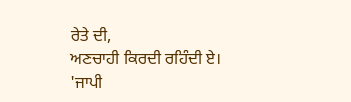ਰੇਤੇ ਦੀ,
ਅਣਚਾਹੀ ਕਿਰਦੀ ਰਹਿੰਦੀ ਏ।
'ਜਾਪੀ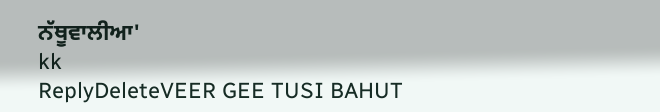ਨੱਥੂਵਾਲੀਆ'
kk
ReplyDeleteVEER GEE TUSI BAHUT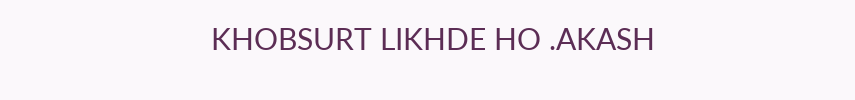KHOBSURT LIKHDE HO .AKASH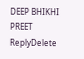DEEP BHIKHI PREET
ReplyDelete